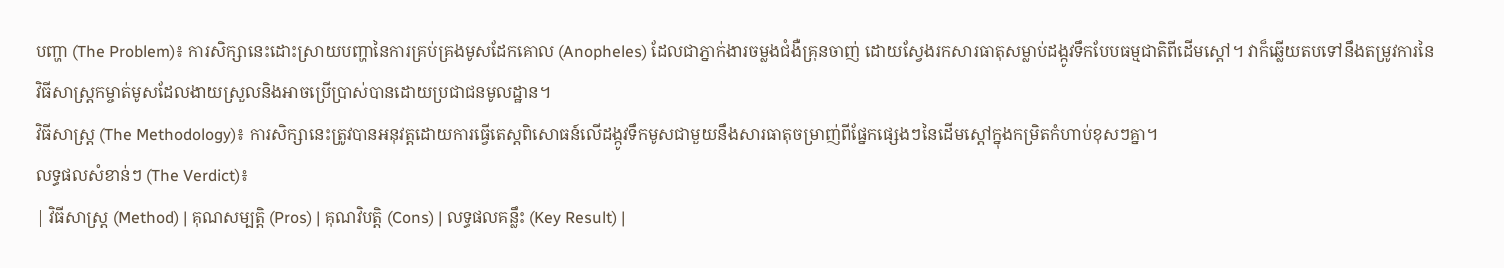បញ្ហា (The Problem)៖ ការសិក្សានេះដោះស្រាយបញ្ហានៃការគ្រប់គ្រងមូសដែកគោល (Anopheles) ដែលជាភ្នាក់ងារចម្លងជំងឺគ្រុនចាញ់ ដោយស្វែងរកសារធាតុសម្លាប់ដង្កូវទឹកបែបធម្មជាតិពីដើមស្តៅ។ វាក៏ឆ្លើយតបទៅនឹងតម្រូវការនៃវិធីសាស្ត្រកម្ចាត់មូសដែលងាយស្រួលនិងអាចប្រើប្រាស់បានដោយប្រជាជនមូលដ្ឋាន។
វិធីសាស្ត្រ (The Methodology)៖ ការសិក្សានេះត្រូវបានអនុវត្តដោយការធ្វើតេស្តពិសោធន៍លើដង្កូវទឹកមូសជាមួយនឹងសារធាតុចម្រាញ់ពីផ្នែកផ្សេងៗនៃដើមស្តៅក្នុងកម្រិតកំហាប់ខុសៗគ្នា។
លទ្ធផលសំខាន់ៗ (The Verdict)៖
| វិធីសាស្ត្រ (Method) | គុណសម្បត្តិ (Pros) | គុណវិបត្តិ (Cons) | លទ្ធផលគន្លឹះ (Key Result) |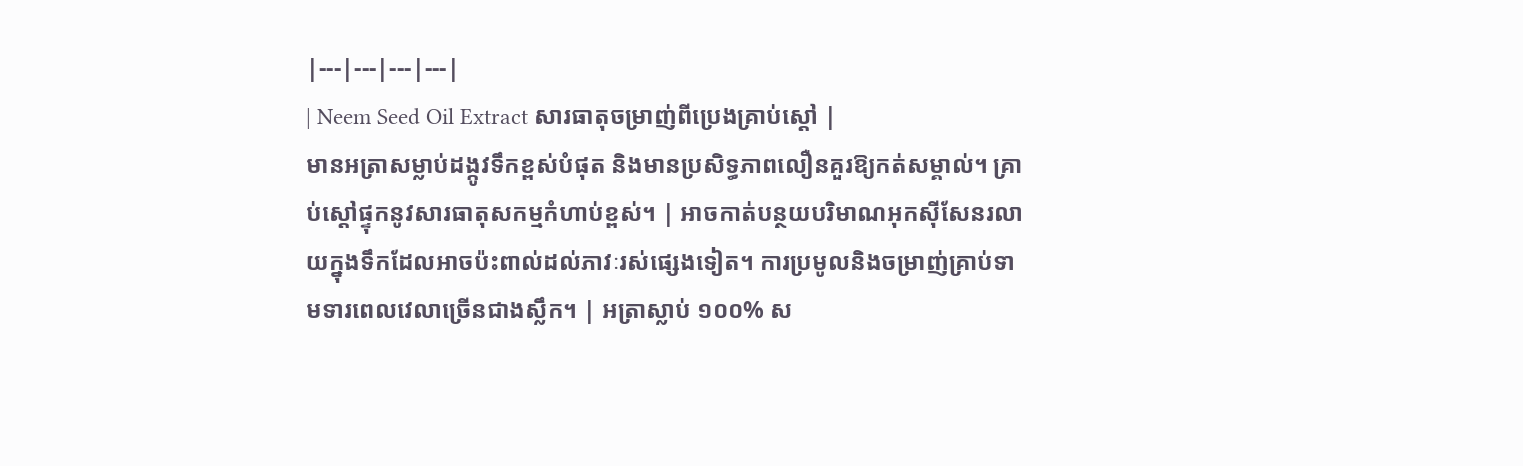|---|---|---|---|
| Neem Seed Oil Extract សារធាតុចម្រាញ់ពីប្រេងគ្រាប់ស្តៅ |
មានអត្រាសម្លាប់ដង្កូវទឹកខ្ពស់បំផុត និងមានប្រសិទ្ធភាពលឿនគួរឱ្យកត់សម្គាល់។ គ្រាប់ស្តៅផ្ទុកនូវសារធាតុសកម្មកំហាប់ខ្ពស់។ | អាចកាត់បន្ថយបរិមាណអុកស៊ីសែនរលាយក្នុងទឹកដែលអាចប៉ះពាល់ដល់ភាវៈរស់ផ្សេងទៀត។ ការប្រមូលនិងចម្រាញ់គ្រាប់ទាមទារពេលវេលាច្រើនជាងស្លឹក។ | អត្រាស្លាប់ ១០០% ស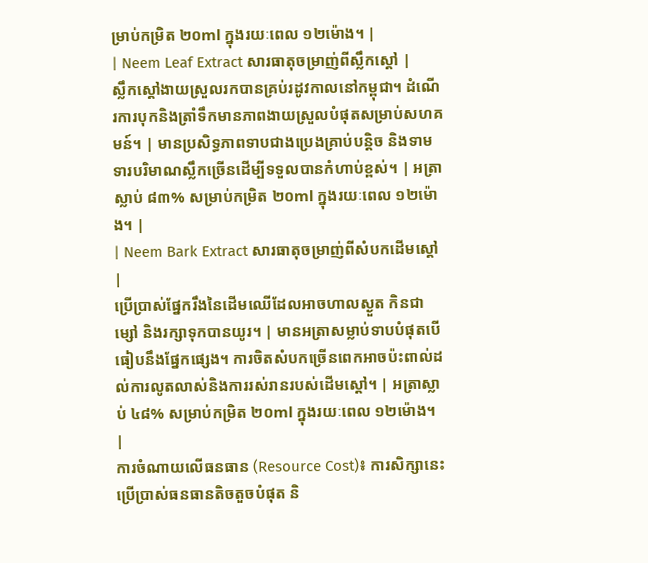ម្រាប់កម្រិត ២០ml ក្នុងរយៈពេល ១២ម៉ោង។ |
| Neem Leaf Extract សារធាតុចម្រាញ់ពីស្លឹកស្តៅ |
ស្លឹកស្តៅងាយស្រួលរកបានគ្រប់រដូវកាលនៅកម្ពុជា។ ដំណើរការបុកនិងត្រាំទឹកមានភាពងាយស្រួលបំផុតសម្រាប់សហគមន៍។ | មានប្រសិទ្ធភាពទាបជាងប្រេងគ្រាប់បន្តិច និងទាមទារបរិមាណស្លឹកច្រើនដើម្បីទទួលបានកំហាប់ខ្ពស់។ | អត្រាស្លាប់ ៨៣% សម្រាប់កម្រិត ២០ml ក្នុងរយៈពេល ១២ម៉ោង។ |
| Neem Bark Extract សារធាតុចម្រាញ់ពីសំបកដើមស្តៅ |
ប្រើប្រាស់ផ្នែករឹងនៃដើមឈើដែលអាចហាលស្ងួត កិនជាម្សៅ និងរក្សាទុកបានយូរ។ | មានអត្រាសម្លាប់ទាបបំផុតបើធៀបនឹងផ្នែកផ្សេង។ ការចិតសំបកច្រើនពេកអាចប៉ះពាល់ដល់ការលូតលាស់និងការរស់រានរបស់ដើមស្តៅ។ | អត្រាស្លាប់ ៤៨% សម្រាប់កម្រិត ២០ml ក្នុងរយៈពេល ១២ម៉ោង។ |
ការចំណាយលើធនធាន (Resource Cost)៖ ការសិក្សានេះប្រើប្រាស់ធនធានតិចតួចបំផុត និ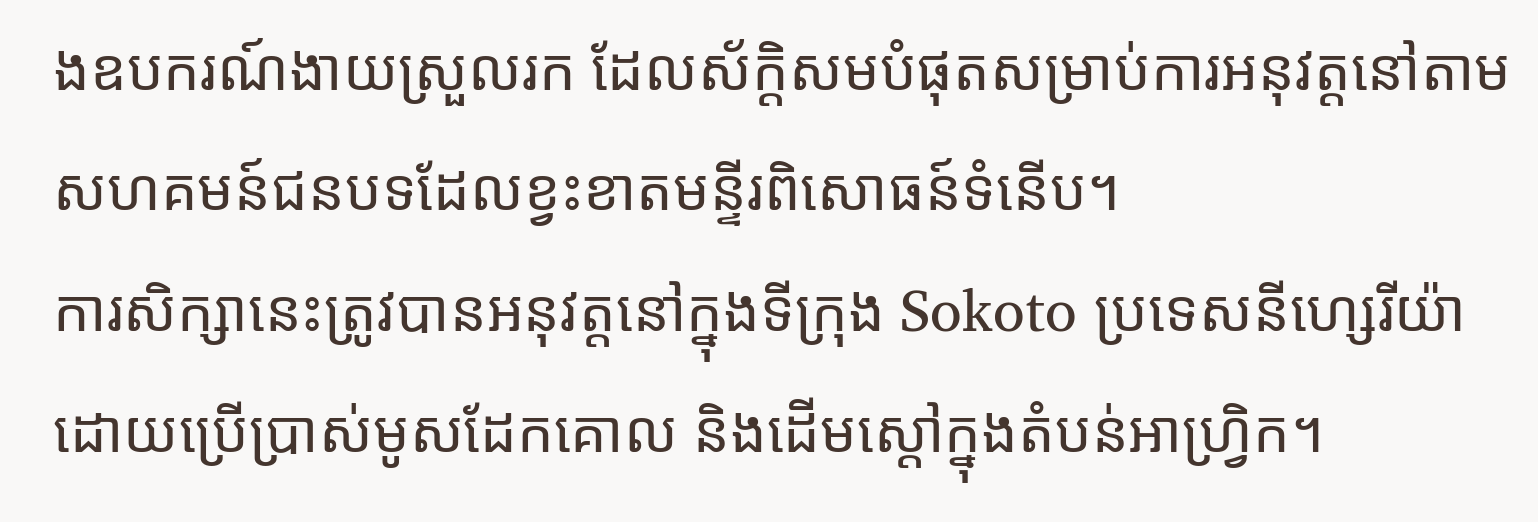ងឧបករណ៍ងាយស្រួលរក ដែលស័ក្តិសមបំផុតសម្រាប់ការអនុវត្តនៅតាមសហគមន៍ជនបទដែលខ្វះខាតមន្ទីរពិសោធន៍ទំនើប។
ការសិក្សានេះត្រូវបានអនុវត្តនៅក្នុងទីក្រុង Sokoto ប្រទេសនីហ្សេរីយ៉ា ដោយប្រើប្រាស់មូសដែកគោល និងដើមស្តៅក្នុងតំបន់អាហ្វ្រិក។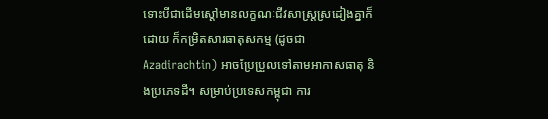ទោះបីជាដើមស្តៅមានលក្ខណៈជីវសាស្ត្រស្រដៀងគ្នាក៏ដោយ ក៏កម្រិតសារធាតុសកម្ម (ដូចជា Azadirachtin) អាចប្រែប្រួលទៅតាមអាកាសធាតុ និងប្រភេទដី។ សម្រាប់ប្រទេសកម្ពុជា ការ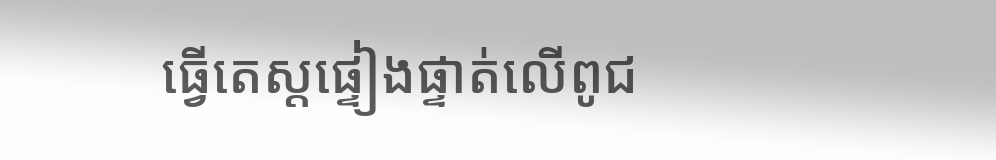ធ្វើតេស្តផ្ទៀងផ្ទាត់លើពូជ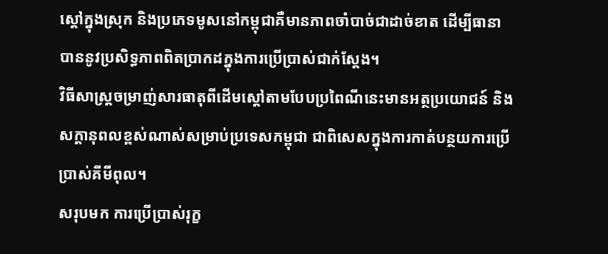ស្តៅក្នុងស្រុក និងប្រភេទមូសនៅកម្ពុជាគឺមានភាពចាំបាច់ជាដាច់ខាត ដើម្បីធានាបាននូវប្រសិទ្ធភាពពិតប្រាកដក្នុងការប្រើប្រាស់ជាក់ស្តែង។
វិធីសាស្ត្រចម្រាញ់សារធាតុពីដើមស្តៅតាមបែបប្រពៃណីនេះមានអត្ថប្រយោជន៍ និងសក្តានុពលខ្ពស់ណាស់សម្រាប់ប្រទេសកម្ពុជា ជាពិសេសក្នុងការកាត់បន្ថយការប្រើប្រាស់គីមីពុល។
សរុបមក ការប្រើប្រាស់រុក្ខ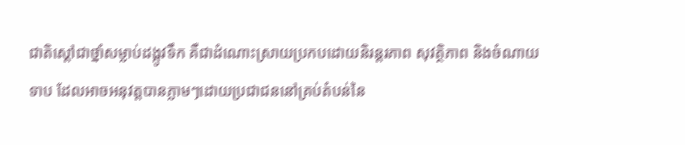ជាតិស្តៅជាថ្នាំសម្លាប់ដង្កូវទឹក គឺជាដំណោះស្រាយប្រកបដោយនិរន្តរភាព សុវត្ថិភាព និងចំណាយទាប ដែលអាចអនុវត្តបានភ្លាមៗដោយប្រជាជននៅគ្រប់តំបន់នៃ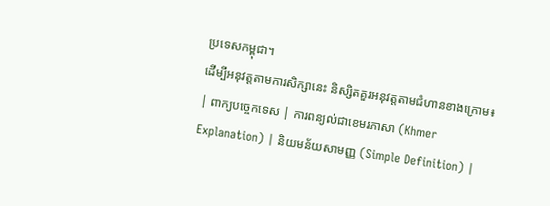ប្រទេសកម្ពុជា។
ដើម្បីអនុវត្តតាមការសិក្សានេះ និស្សិតគួរអនុវត្តតាមជំហានខាងក្រោម៖
| ពាក្យបច្ចេកទេស | ការពន្យល់ជាខេមរភាសា (Khmer Explanation) | និយមន័យសាមញ្ញ (Simple Definition) |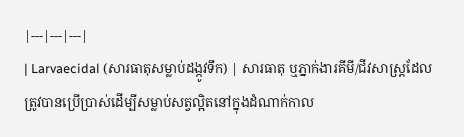|---|---|---|
| Larvaecidal (សារធាតុសម្លាប់ដង្កូវទឹក) | សារធាតុ ឬភ្នាក់ងារគីមី/ជីវសាស្ត្រដែលត្រូវបានប្រើប្រាស់ដើម្បីសម្លាប់សត្វល្អិតនៅក្នុងដំណាក់កាល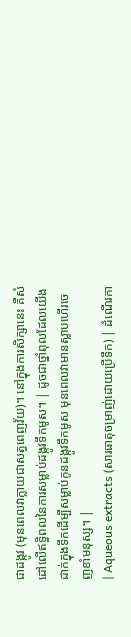ជាដង្កូវ (មុនពេលវាក្លាយជាសត្វពេញវ័យ)។ នៅក្នុងការសិក្សានេះ គឺសំដៅលើឥទ្ធិពលនៃការសម្លាប់ដង្កូវទឹកមូស។ | ដូចជាថ្នាំពុលដែលយើងដាក់ក្នុងទឹកដើម្បីសម្លាប់កូនដង្កូវទឹកមូស មុនពេលវាមានស្លាបហើរចេញខាំមនុស្ស។ |
| Aqueous extracts (សារធាតុចម្រាញ់ដោយប្រើទឹក) | ដំណើរកា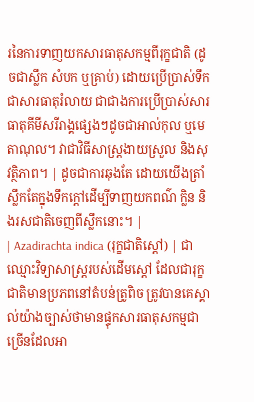រនៃការទាញយកសារធាតុសកម្មពីរុក្ខជាតិ (ដូចជាស្លឹក សំបក ឬគ្រាប់) ដោយប្រើប្រាស់ទឹកជាសារធាតុរំលាយ ជាជាងការប្រើប្រាស់សារធាតុគីមីសរីរាង្គផ្សេងៗដូចជាអាល់កុល ឬមេតាណុល។ វាជាវិធីសាស្ត្រងាយស្រួល និងសុវត្ថិភាព។ | ដូចជាការឆុងតែ ដោយយើងត្រាំស្លឹកតែក្នុងទឹកក្តៅដើម្បីទាញយកពណ៌ ក្លិន និងរសជាតិចេញពីស្លឹកនោះ។ |
| Azadirachta indica (រុក្ខជាតិស្តៅ) | ជាឈ្មោះវិទ្យាសាស្ត្ររបស់ដើមស្តៅ ដែលជារុក្ខជាតិមានប្រភពនៅតំបន់ត្រូពិច ត្រូវបានគេស្គាល់យ៉ាងច្បាស់ថាមានផ្ទុកសារធាតុសកម្មជាច្រើនដែលអា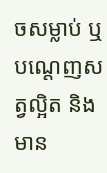ចសម្លាប់ ឬបណ្តេញសត្វល្អិត និងមាន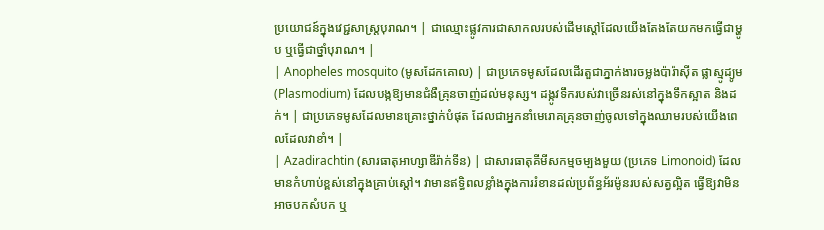ប្រយោជន៍ក្នុងវេជ្ជសាស្ត្របុរាណ។ | ជាឈ្មោះផ្លូវការជាសាកលរបស់ដើមស្តៅដែលយើងតែងតែយកមកធ្វើជាម្ហូប ឬធ្វើជាថ្នាំបុរាណ។ |
| Anopheles mosquito (មូសដែកគោល) | ជាប្រភេទមូសដែលដើរតួជាភ្នាក់ងារចម្លងប៉ារ៉ាស៊ីត ផ្លាស្មូដ្យូម (Plasmodium) ដែលបង្កឱ្យមានជំងឺគ្រុនចាញ់ដល់មនុស្ស។ ដង្កូវទឹករបស់វាច្រើនរស់នៅក្នុងទឹកស្អាត និងដក់។ | ជាប្រភេទមូសដែលមានគ្រោះថ្នាក់បំផុត ដែលជាអ្នកនាំមេរោគគ្រុនចាញ់ចូលទៅក្នុងឈាមរបស់យើងពេលដែលវាខាំ។ |
| Azadirachtin (សារធាតុអាហ្សាឌីរ៉ាក់ទីន) | ជាសារធាតុគីមីសកម្មចម្បងមួយ (ប្រភេទ Limonoid) ដែលមានកំហាប់ខ្ពស់នៅក្នុងគ្រាប់ស្តៅ។ វាមានឥទ្ធិពលខ្លាំងក្នុងការរំខានដល់ប្រព័ន្ធអ័រម៉ូនរបស់សត្វល្អិត ធ្វើឱ្យវាមិនអាចបកសំបក ឬ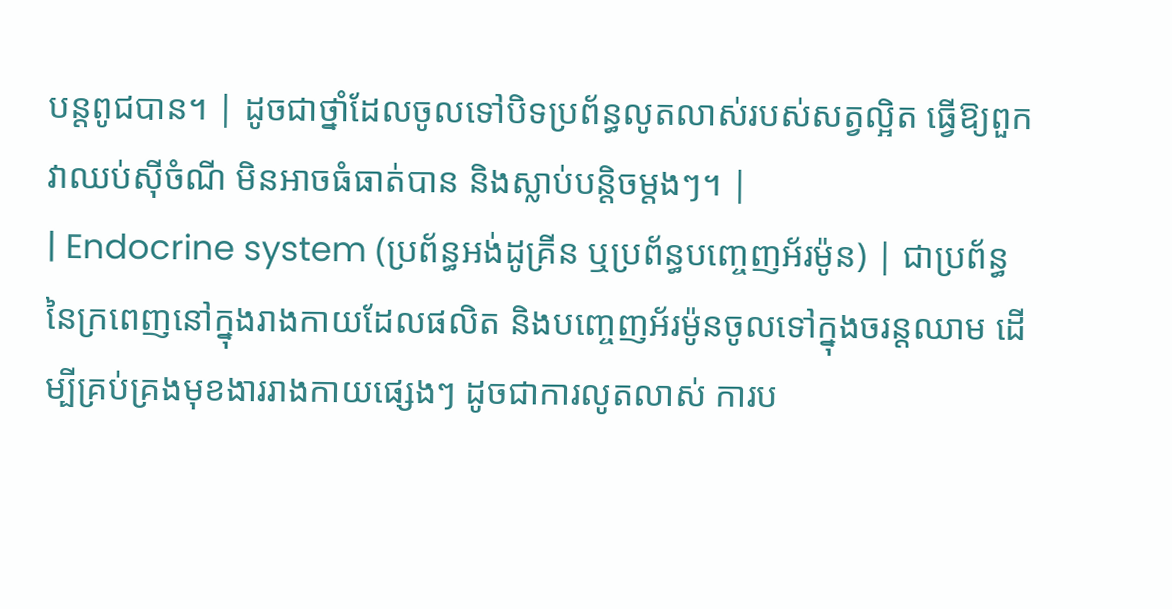បន្តពូជបាន។ | ដូចជាថ្នាំដែលចូលទៅបិទប្រព័ន្ធលូតលាស់របស់សត្វល្អិត ធ្វើឱ្យពួកវាឈប់ស៊ីចំណី មិនអាចធំធាត់បាន និងស្លាប់បន្តិចម្តងៗ។ |
| Endocrine system (ប្រព័ន្ធអង់ដូគ្រីន ឬប្រព័ន្ធបញ្ចេញអ័រម៉ូន) | ជាប្រព័ន្ធនៃក្រពេញនៅក្នុងរាងកាយដែលផលិត និងបញ្ចេញអ័រម៉ូនចូលទៅក្នុងចរន្តឈាម ដើម្បីគ្រប់គ្រងមុខងាររាងកាយផ្សេងៗ ដូចជាការលូតលាស់ ការប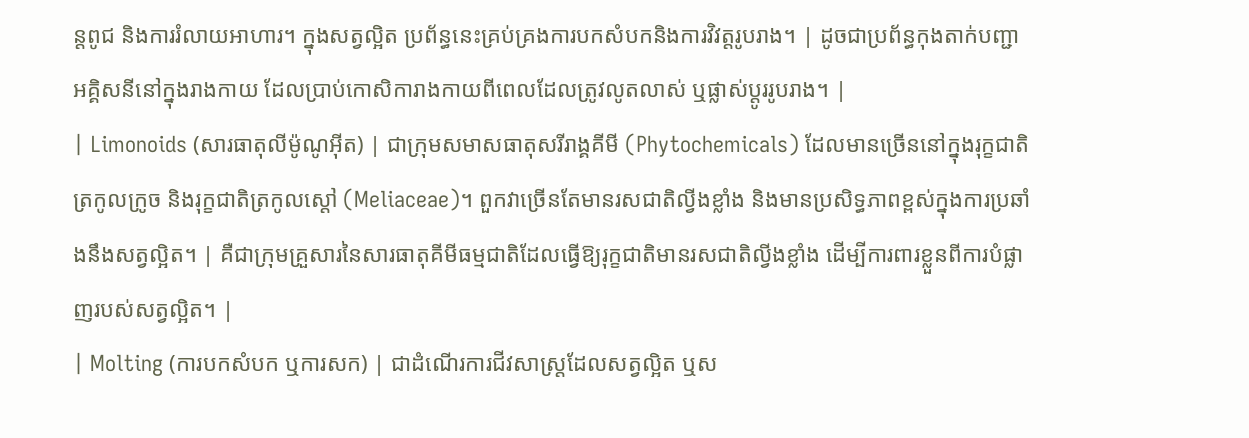ន្តពូជ និងការរំលាយអាហារ។ ក្នុងសត្វល្អិត ប្រព័ន្ធនេះគ្រប់គ្រងការបកសំបកនិងការវិវត្តរូបរាង។ | ដូចជាប្រព័ន្ធកុងតាក់បញ្ជាអគ្គិសនីនៅក្នុងរាងកាយ ដែលប្រាប់កោសិការាងកាយពីពេលដែលត្រូវលូតលាស់ ឬផ្លាស់ប្តូររូបរាង។ |
| Limonoids (សារធាតុលីម៉ូណូអ៊ីត) | ជាក្រុមសមាសធាតុសរីរាង្គគីមី (Phytochemicals) ដែលមានច្រើននៅក្នុងរុក្ខជាតិត្រកូលក្រូច និងរុក្ខជាតិត្រកូលស្តៅ (Meliaceae)។ ពួកវាច្រើនតែមានរសជាតិល្វីងខ្លាំង និងមានប្រសិទ្ធភាពខ្ពស់ក្នុងការប្រឆាំងនឹងសត្វល្អិត។ | គឺជាក្រុមគ្រួសារនៃសារធាតុគីមីធម្មជាតិដែលធ្វើឱ្យរុក្ខជាតិមានរសជាតិល្វីងខ្លាំង ដើម្បីការពារខ្លួនពីការបំផ្លាញរបស់សត្វល្អិត។ |
| Molting (ការបកសំបក ឬការសក) | ជាដំណើរការជីវសាស្ត្រដែលសត្វល្អិត ឬស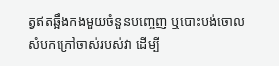ត្វឥតឆ្អឹងកងមួយចំនួនបញ្ចេញ ឬបោះបង់ចោលសំបកក្រៅចាស់របស់វា ដើម្បី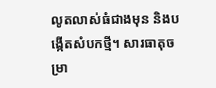លូតលាស់ធំជាងមុន និងបង្កើតសំបកថ្មី។ សារធាតុចម្រា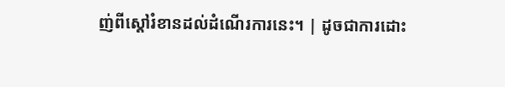ញ់ពីស្តៅរំខានដល់ដំណើរការនេះ។ | ដូចជាការដោះ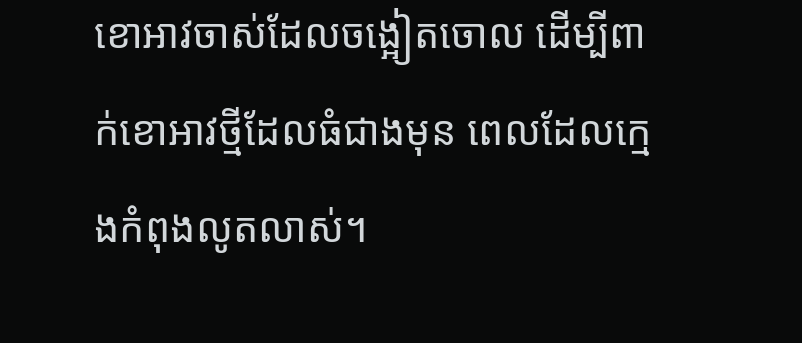ខោអាវចាស់ដែលចង្អៀតចោល ដើម្បីពាក់ខោអាវថ្មីដែលធំជាងមុន ពេលដែលក្មេងកំពុងលូតលាស់។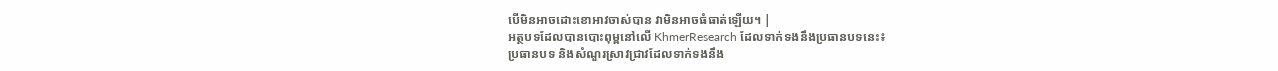បើមិនអាចដោះខោអាវចាស់បាន វាមិនអាចធំធាត់ឡើយ។ |
អត្ថបទដែលបានបោះពុម្ពនៅលើ KhmerResearch ដែលទាក់ទងនឹងប្រធានបទនេះ៖
ប្រធានបទ និងសំណួរស្រាវជ្រាវដែលទាក់ទងនឹង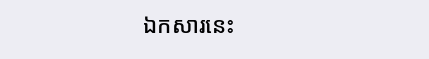ឯកសារនេះ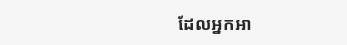ដែលអ្នកអា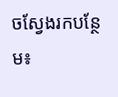ចស្វែងរកបន្ថែម៖